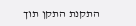התקנת התקן תוך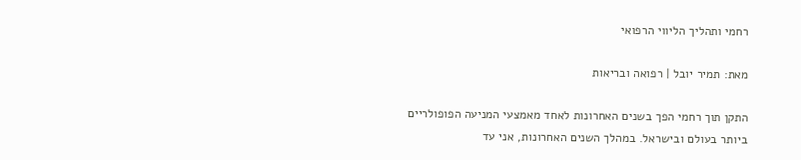רחמי ותהליך הליווי הרפואי

מאת: תמיר יובל | רפואה ובריאות

התקן תוך רחמי הפך בשנים האחרונות לאחד מאמצעי המניעה הפופולריים ביותר בעולם ובישראל. במהלך השנים האחרונות, אני עד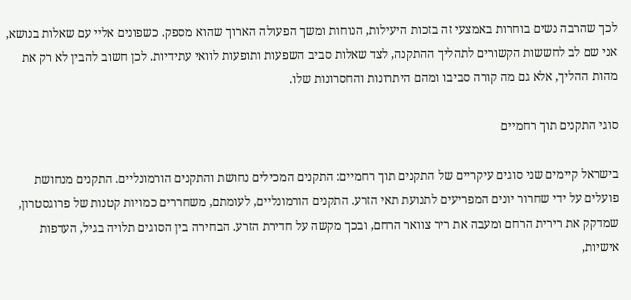לכך שהרבה נשים בוחרות באמצעי זה בזכות היעילות, הנוחות ומשך הפעולה הארוך שהוא מספק. כשפונים אליי עם שאלות בנושא, אני שם לב לחששות הקשורים לתהליך ההתקנה, לצד שאלות סביב השפעות ותופעות לוואי עתידיות. לכן חשוב להבין לא רק את מהות ההליך, אלא גם מה קורה סביבו ומהם היתרונות והחסרונות שלו.

סוגי התקנים תוך רחמיים

בישראל קיימים שני סוגים עיקריים של התקנים תוך רחמיים: התקנים המכילים נחושת והתקנים הורמונליים. התקנים מנחושת פועלים על ידי שחרור יונים המפריעים לתנועת תאי הזרע. התקנים הורמונליים, לעומתם, משחררים כמויות קטנות של פרוגסטרון, שמדקק את רירית הרחם ומעבה את ריר צוואר הרחם, ובכך מקשה על חדירת הזרע. הבחירה בין הסוגים תלויה בגיל, העדפות אישיות,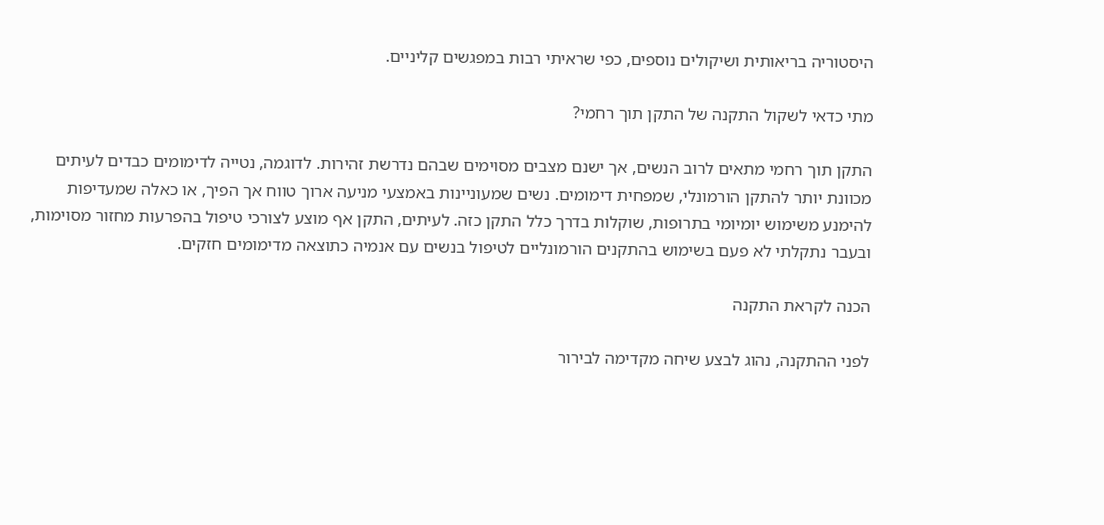היסטוריה בריאותית ושיקולים נוספים, כפי שראיתי רבות במפגשים קליניים.

מתי כדאי לשקול התקנה של התקן תוך רחמי?

התקן תוך רחמי מתאים לרוב הנשים, אך ישנם מצבים מסוימים שבהם נדרשת זהירות. לדוגמה, נטייה לדימומים כבדים לעיתים מכוונת יותר להתקן הורמונלי, שמפחית דימומים. נשים שמעוניינות באמצעי מניעה ארוך טווח אך הפיך, או כאלה שמעדיפות להימנע משימוש יומיומי בתרופות, שוקלות בדרך כלל התקן כזה. לעיתים, התקן אף מוצע לצורכי טיפול בהפרעות מחזור מסוימות, ובעבר נתקלתי לא פעם בשימוש בהתקנים הורמונליים לטיפול בנשים עם אנמיה כתוצאה מדימומים חזקים.

הכנה לקראת התקנה

לפני ההתקנה, נהוג לבצע שיחה מקדימה לבירור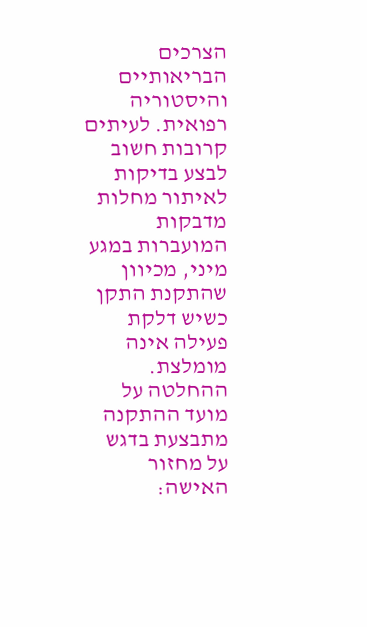הצרכים הבריאותיים והיסטוריה רפואית. לעיתים קרובות חשוב לבצע בדיקות לאיתור מחלות מדבקות המועברות במגע מיני, מכיוון שהתקנת התקן כשיש דלקת פעילה אינה מומלצת. ההחלטה על מועד ההתקנה מתבצעת בדגש על מחזור האישה: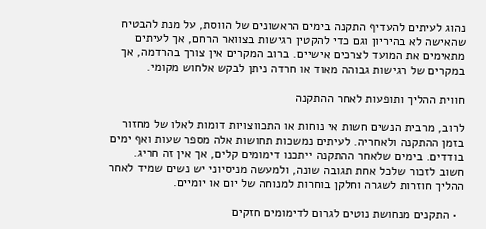נהוג לעיתים להעדיף התקנה בימים הראשונים של הווסת, על מנת להבטיח שהאישה לא בהיריון וגם כדי להקטין רגישות בצוואר הרחם, אך לעיתים מתאימים את המועד לצרכים אישיים. ברוב המקרים אין צורך בהרדמה, אך במקרים של רגישות גבוהה מאוד או חרדה ניתן לבקש אלחוש מקומי.

חווית ההליך ותופעות לאחר ההתקנה

לרוב, מרבית הנשים חשות אי נוחות או התכווצויות דומות לאלו של מחזור בזמן ההתקנה ולאחריה. לעיתים נמשכות תחושות אלה מספר שעות ואף ימים בודדים. בימים שלאחר ההתקנה ייתכנו דימומים קלים, אך אין זה חריג. חשוב לזכור שלכל אחת תגובה שונה, ולמעשה מניסיוני יש נשים שמיד לאחר ההליך חוזרות לשגרה וחלקן בוחרות למנוחה של יום או יומיים.

  • התקנים מנחושת נוטים לגרום לדימומים חזקים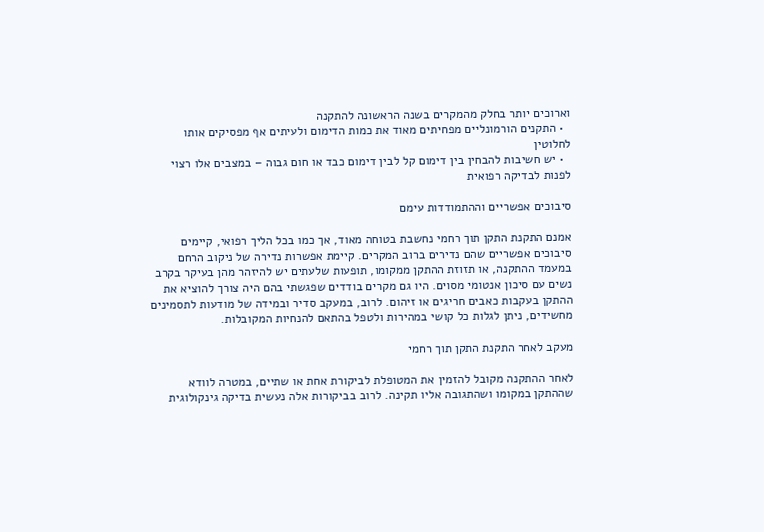וארוכים יותר בחלק מהמקרים בשנה הראשונה להתקנה
  • התקנים הורמונליים מפחיתים מאוד את כמות הדימום ולעיתים אף מפסיקים אותו לחלוטין
  • יש חשיבות להבחין בין דימום קל לבין דימום כבד או חום גבוה – במצבים אלו רצוי לפנות לבדיקה רפואית

סיבוכים אפשריים וההתמודדות עימם

אמנם התקנת התקן תוך רחמי נחשבת בטוחה מאוד, אך כמו בכל הליך רפואי, קיימים סיבוכים אפשריים שהם נדירים ברוב המקרים. קיימת אפשרות נדירה של ניקוב הרחם במעמד ההתקנה, או תזוזת ההתקן ממקומו, תופעות שלעתים יש להיזהר מהן בעיקר בקרב נשים עם סיכון אנטומי מסוים. היו גם מקרים בודדים שפגשתי בהם היה צורך להוציא את ההתקן בעקבות כאבים חריגים או זיהום. לרוב, במעקב סדיר ובמידה של מודעות לתסמינים מחשידים, ניתן לגלות כל קושי במהירות ולטפל בהתאם להנחיות המקובלות.

מעקב לאחר התקנת התקן תוך רחמי

לאחר ההתקנה מקובל להזמין את המטופלת לביקורת אחת או שתיים, במטרה לוודא שההתקן במקומו ושהתגובה אליו תקינה. לרוב בביקורות אלה נעשית בדיקה גינקולוגית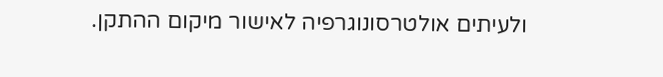ולעיתים אולטרסונוגרפיה לאישור מיקום ההתקן.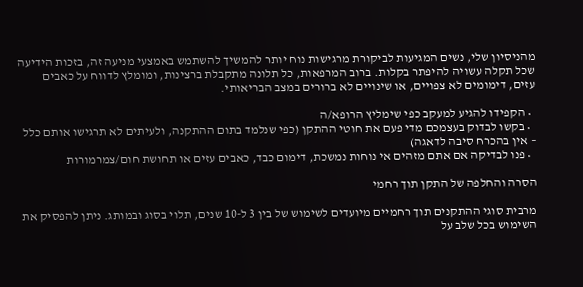מהניסיון שלי, נשים המגיעות לביקורת מרגישות נוח יותר להמשיך להשתמש באמצעי מניעה זה, בזכות הידיעה שכל תקלה עשויה להיפתר בקלות. ברוב המרפאות, כל תלונה מתקבלת ברצינות, ומומלץ לדווח על כאבים עזים, דימומים לא צפויים, או שינויים לא ברורים במצב הבריאותי.

  • הקפידו להגיע למעקב כפי שימליץ הרופא/ה
  • בקשו לבדוק בעצמכם מדי פעם את חוטי ההתקן (כפי שנלמד בתום ההתקנה, ולעיתים לא תרגישו אותם כלל – אין בהכרח סיבה לדאגה)
  • פנו לבדיקה אם אתם מזהים אי נוחות נמשכת, דימום כבד, כאבים עזים או תחושת חום/צמרמורות

הסרה והחלפה של התקן תוך רחמי

מרבית סוגי ההתקנים תוך רחמיים מיועדים לשימוש של בין 3 ל-10 שנים, תלוי בסוג ובמותג. ניתן להפסיק את השימוש בכל שלב על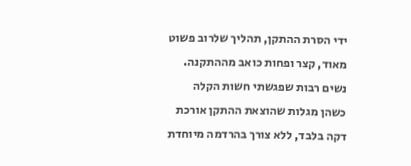ידי הסרת ההתקן, תהליך שלרוב פשוט מאוד, קצר ופחות כואב מההתקנה. נשים רבות שפגשתי חשות הקלה כשהן מגלות שהוצאת ההתקן אורכת דקה בלבד, ללא צורך בהרדמה מיוחדת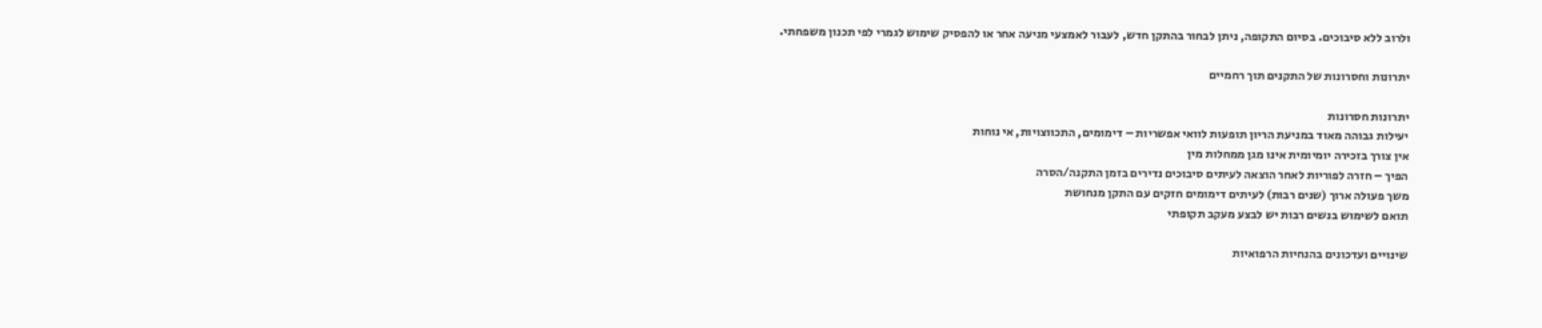ולרוב ללא סיבוכים. בסיום התקופה, ניתן לבחור בהתקן חדש, לעבור לאמצעי מניעה אחר או להפסיק שימוש לגמרי לפי תכנון משפחתי.

יתרונות וחסרונות של התקנים תוך רחמיים

יתרונות חסרונות
יעילות גבוהה מאוד במניעת הריון תופעות לוואי אפשריות – דימומים, התכווצויות, אי נוחות
אין צורך בזכירה יומיומית אינו מגן ממחלות מין
הפיך – חזרה לפוריות לאחר הוצאה לעיתים סיבוכים נדירים בזמן התקנה/הסרה
משך פעולה ארוך (שנים רבות) לעיתים דימומים חזקים עם התקן מנחושת
תואם לשימוש בנשים רבות יש לבצע מעקב תקופתי

שינויים ועדכונים בהנחיות הרפואיות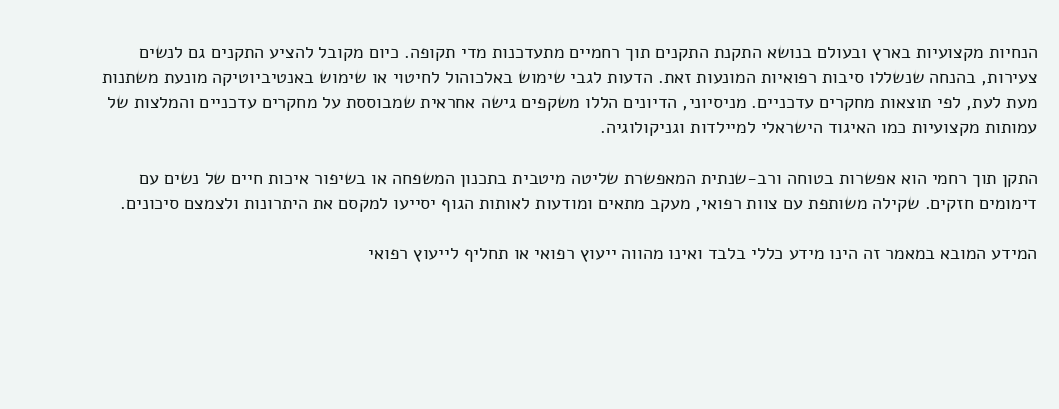הנחיות מקצועיות בארץ ובעולם בנושא התקנת התקנים תוך רחמיים מתעדכנות מדי תקופה. כיום מקובל להציע התקנים גם לנשים צעירות, בהנחה שנשללו סיבות רפואיות המונעות זאת. הדעות לגבי שימוש באלכוהול לחיטוי או שימוש באנטיביוטיקה מונעת משתנות מעת לעת, לפי תוצאות מחקרים עדכניים. מניסיוני, הדיונים הללו משקפים גישה אחראית שמבוססת על מחקרים עדכניים והמלצות של עמותות מקצועיות כמו האיגוד הישראלי למיילדות וגניקולוגיה.

התקן תוך רחמי הוא אפשרות בטוחה ורב-שנתית המאפשרת שליטה מיטבית בתכנון המשפחה או בשיפור איכות חיים של נשים עם דימומים חזקים. שקילה משותפת עם צוות רפואי, מעקב מתאים ומודעות לאותות הגוף יסייעו למקסם את היתרונות ולצמצם סיכונים.

המידע המובא במאמר זה הינו מידע כללי בלבד ואינו מהווה ייעוץ רפואי או תחליף לייעוץ רפואי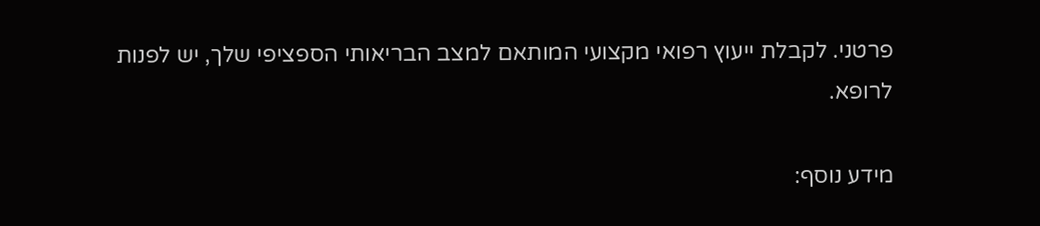פרטני. לקבלת ייעוץ רפואי מקצועי המותאם למצב הבריאותי הספציפי שלך, יש לפנות לרופא.

מידע נוסף: